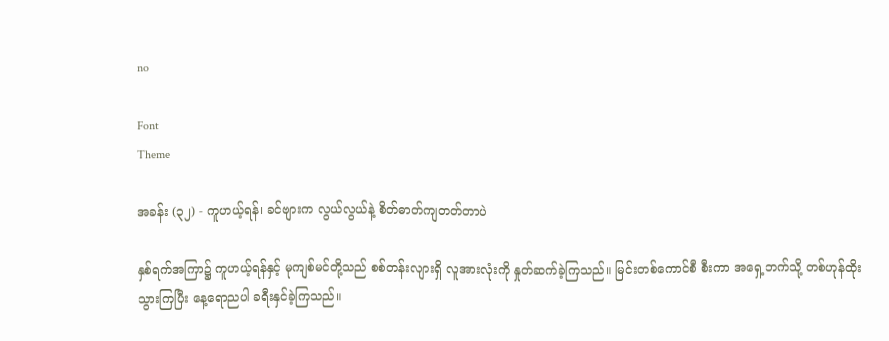no

Font
Theme

အခန်း (၃၂) - ကူဟယ့်ရန်၊ ခင်ဗျားက လွယ်လွယ်နဲ့ စိတ်ဓာတ်ကျတတ်တာပဲ

နှစ်ရက်အကြာ၌ ကူဟယ့်ရန်နှင့် မုကျစ်မင်တို့သည် စစ်တန်းလျားရှိ လူအားလုံးကို နှုတ်ဆက်ခဲ့ကြသည်။ မြင်းတစ်ကောင်စီ စီးကာ အရှေ့ဘက်သို့ တစ်ဟုန်ထိုး သွားကြပြီး နေ့ရောညပါ ခရီးနှင်ခဲ့ကြသည်။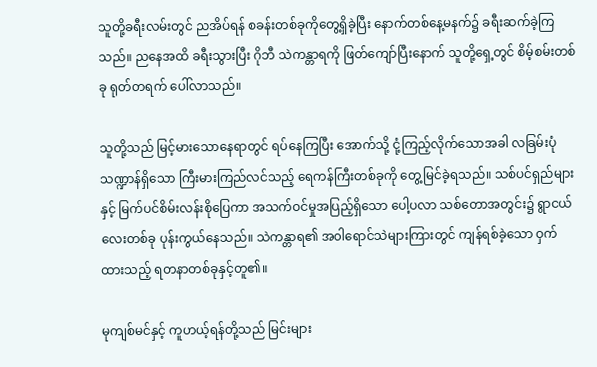သူတို့ခရီးလမ်းတွင် ညအိပ်ရန် စခန်းတစ်ခုကိုတွေ့ရှိခဲ့ပြီး နောက်တစ်နေ့မနက်၌ ခရီးဆက်ခဲ့ကြသည်။ ညနေအထိ ခရီးသွားပြီး ဂိုဘီ သဲကန္တာရကို ဖြတ်ကျော်ပြီးနောက် သူတို့ရှေ့တွင် စိမ့်စမ်းတစ်ခု ရုတ်တရက် ပေါ်လာသည်။

သူတို့သည် မြင့်မားသောနေရာတွင် ရပ်နေကြပြီး အောက်သို့ ငုံ့ကြည့်လိုက်သောအခါ လခြမ်းပုံသဏ္ဍာန်ရှိသော ကြီးမားကြည်လင်သည့် ရေကန်ကြီးတစ်ခုကို တွေ့မြင်ခဲ့ရသည်။ သစ်ပင်ရှည်များနှင့် မြက်ပင်စိမ်းလန်းစိုပြေကာ အသက်ဝင်မှုအပြည့်ရှိသော ပေါ့ပလာ သစ်တောအတွင်း၌ ရွာငယ်လေးတစ်ခု ပုန်းကွယ်နေသည်။ သဲကန္တာရ၏ အ၀ါရောင်သဲများကြားတွင် ကျန်ရစ်ခဲ့သော ဝှက်ထားသည့် ရတနာတစ်ခုနှင့်တူ၏။

မုကျစ်မင်နှင့် ကူဟယ့်ရန်တို့သည် မြင်းများ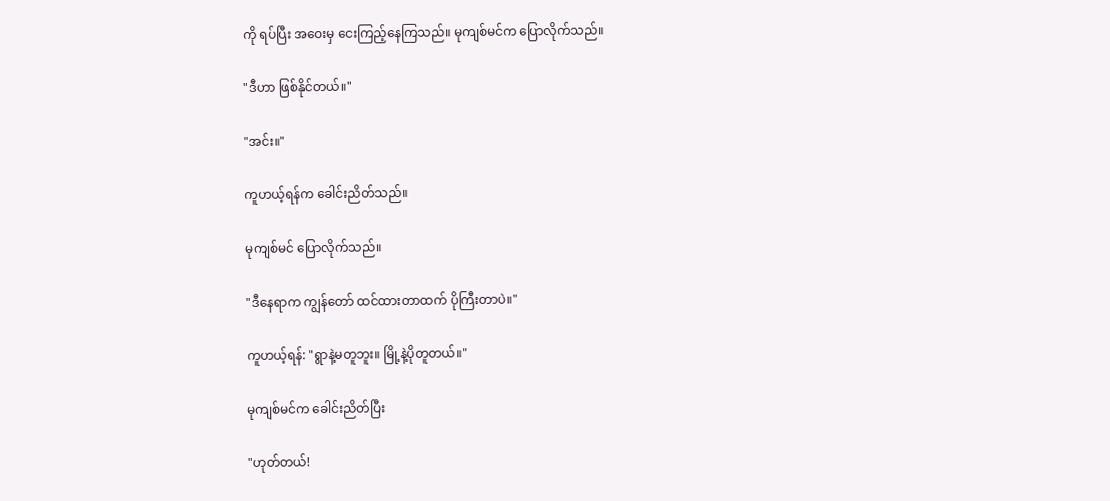ကို ရပ်ပြီး အဝေးမှ ငေးကြည့်နေကြသည်။ မုကျစ်မင်က ပြောလိုက်သည်။

"ဒီဟာ ဖြစ်နိုင်တယ်။"

"အင်း။"

ကူဟယ့်ရန်က ခေါင်းညိတ်သည်။

မုကျစ်မင် ပြောလိုက်သည်။

"ဒီနေရာက ကျွန်တော် ထင်ထားတာထက် ပိုကြီးတာပဲ။"

ကူဟယ့်ရန်: "ရွာနဲ့မတူဘူး။ မြို့နဲ့ပိုတူတယ်။"

မုကျစ်မင်က ခေါင်းညိတ်ပြီး

"ဟုတ်တယ်!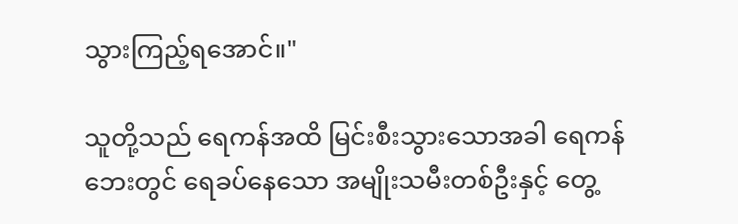သွားကြည့်ရအောင်။"

သူတို့သည် ရေကန်အထိ မြင်းစီးသွားသောအခါ ရေကန်ဘေးတွင် ရေခပ်နေသော အမျိုးသမီးတစ်ဦးနှင့် တွေ့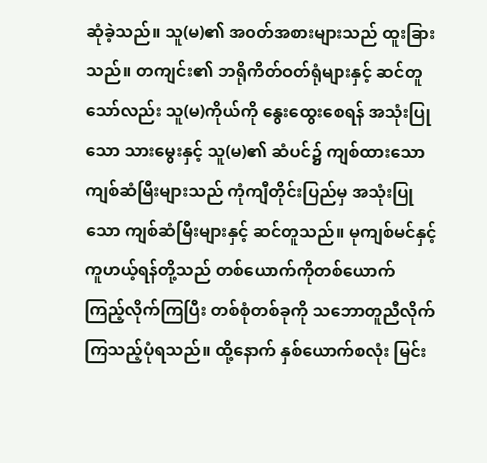ဆုံခဲ့သည်။ သူ(မ)၏ အ၀တ်အစားများသည် ထူးခြားသည်။ တကျင်း၏ ဘရိုကိတ်ဝတ်ရုံများနှင့် ဆင်တူသော်လည်း သူ(မ)ကိုယ်ကို နွေးထွေးစေရန် အသုံးပြုသော သားမွေးနှင့် သူ(မ)၏ ဆံပင်၌ ကျစ်ထားသော ကျစ်ဆံမြီးများသည် ကုံကျီတိုင်းပြည်မှ အသုံးပြုသော ကျစ်ဆံမြီးများနှင့် ဆင်တူသည်။ မုကျစ်မင်နှင့် ကူဟယ့်ရန်တို့သည် တစ်ယောက်ကိုတစ်ယောက် ကြည့်လိုက်ကြပြီး တစ်စုံတစ်ခုကို သဘောတူညီလိုက်ကြသည့်ပုံရသည်။ ထို့နောက် နှစ်ယောက်စလုံး မြင်း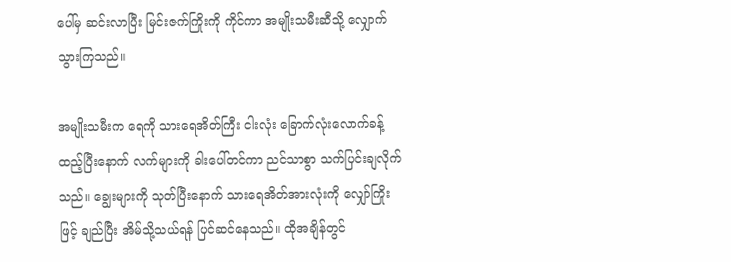ပေါ်မှ ဆင်းလာပြီး မြင်းဇက်ကြိုးကို ကိုင်ကာ အမျိုးသမီးဆီသို့ လျှောက်သွားကြသည်။

အမျိုးသမီးက ရေကို သားရေအိတ်ကြီး ငါးလုံး ခြောက်လုံးလောက်ခန့် ထည့်ပြီးနောက် လက်များကို ခါးပေါ်တင်ကာ ညင်သာစွာ သက်ပြင်းချလိုက်သည်။ ချွေးများကို သုတ်ပြီးနောက် သားရေအိတ်အားလုံးကို လျှော်ကြိုးဖြင့် ချည်ပြီး အိမ်သို့သယ်ရန် ပြင်ဆင်နေသည်။ ထိုအချိန်တွင်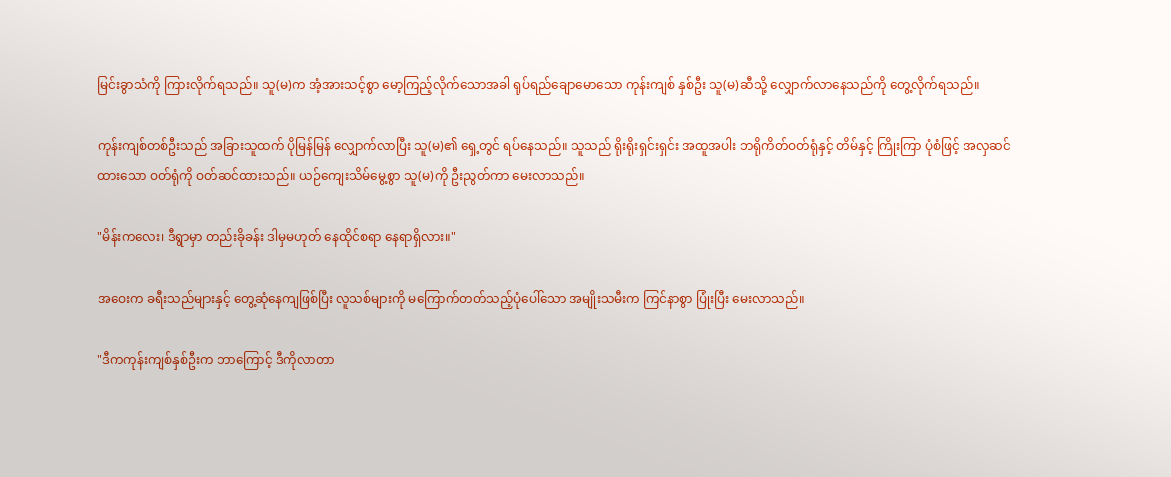မြင်းခွာသံကို ကြားလိုက်ရသည်။ သူ(မ)က အံ့အားသင့်စွာ မော့ကြည့်လိုက်သောအခါ ရုပ်ရည်ချောမောသော ကုန်းကျစ် နှစ်ဦး သူ(မ)ဆီသို့ လျှောက်လာနေသည်ကို တွေ့လိုက်ရသည်။

ကုန်းကျစ်တစ်ဦးသည် အခြားသူထက် ပိုမြန်မြန် လျှောက်လာပြီး သူ(မ)၏ ရှေ့တွင် ရပ်နေသည်။ သူသည် ရိုးရိုးရှင်းရှင်း အထူအပါး ဘရိုကိတ်ဝတ်ရုံနှင့် တိမ်နှင့် ကြိုးကြာ ပုံစံဖြင့် အလှဆင်ထားသော ဝတ်ရုံကို ဝတ်ဆင်ထားသည်။ ယဉ်ကျေးသိမ်မွေ့စွာ သူ(မ)ကို ဦးညွတ်ကာ မေးလာသည်။

"မိန်းကလေး၊ ဒီရွာမှာ တည်းခိုခန်း ဒါမှမဟုတ် နေထိုင်စရာ နေရာရှိလား။"

အဝေးက ခရီးသည်များနှင့် တွေ့ဆုံနေကျဖြစ်ပြီး လူသစ်များကို မကြောက်တတ်သည့်ပုံပေါ်သော အမျိုးသမီးက ကြင်နာစွာ ပြုံးပြီး မေးလာသည်။

"ဒီကကုန်းကျစ်နှစ်ဦးက ဘာကြောင့် ဒီကိုလာတာ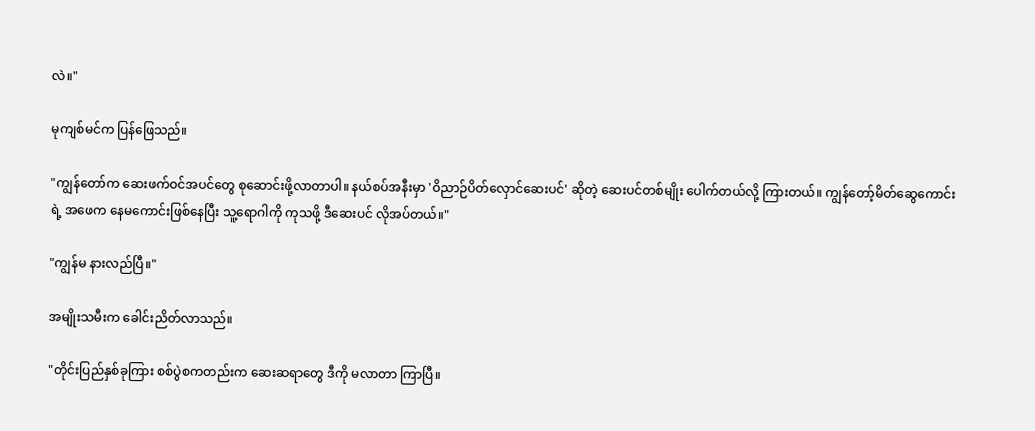လဲ။"

မုကျစ်မင်က ပြန်ဖြေသည်။

"ကျွန်တော်က ဆေးဖက်ဝင်အပင်တွေ စုဆောင်းဖို့လာတာပါ။ နယ်စပ်အနီးမှာ 'ဝိညာဉ်ပိတ်လှောင်ဆေးပင်' ဆိုတဲ့ ဆေးပင်တစ်မျိုး ပေါက်တယ်လို့ ကြားတယ်။ ကျွန်တော့်မိတ်ဆွေကောင်းရဲ့ အဖေက နေမကောင်းဖြစ်နေပြီး သူ့ရောဂါကို ကုသဖို့ ဒီဆေးပင် လိုအပ်တယ်။"

"ကျွန်မ နားလည်ပြီ။"

အမျိုးသမီးက ခေါင်းညိတ်လာသည်။

"တိုင်းပြည်နှစ်ခုကြား စစ်ပွဲစကတည်းက ဆေးဆရာတွေ ဒီကို မလာတာ ကြာပြီ။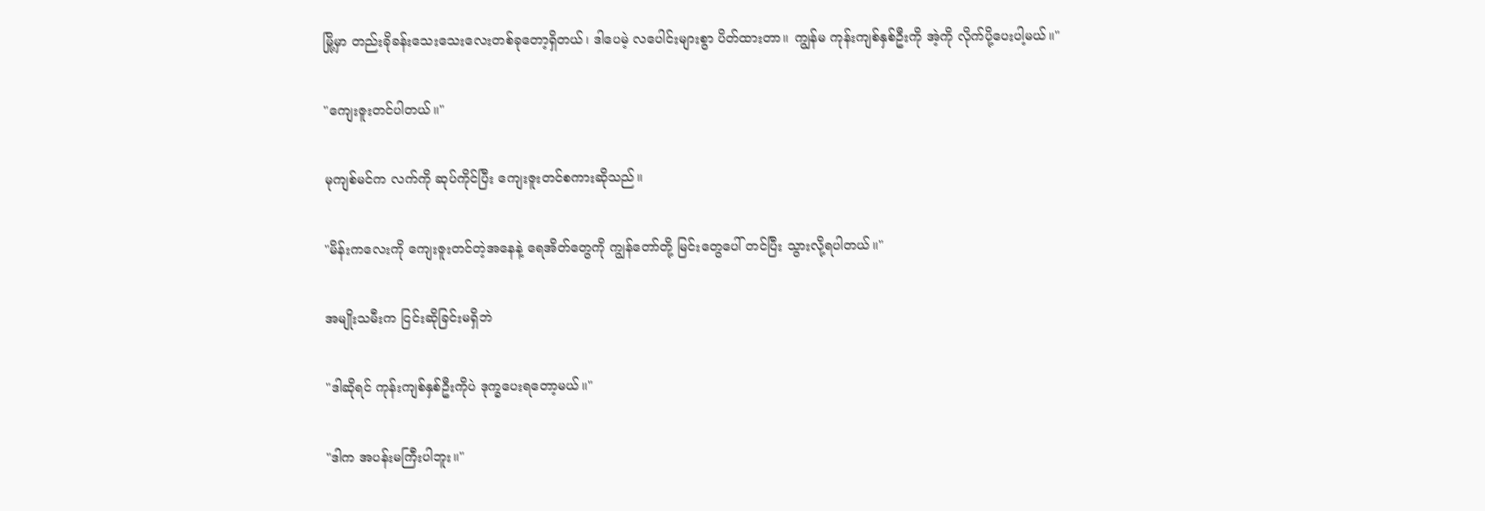မြို့မှာ တည်းခိုခန်းသေးသေးလေးတစ်ခုတော့ရှိတယ်၊ ဒါပေမဲ့ လပေါင်းများစွာ ပိတ်ထားတာ။ ကျွန်မ ကုန်းကျစ်နှစ်ဦးကို အဲ့ကို လိုက်ပို့ပေးပါ့မယ်။"

"ကျေးဇူးတင်ပါတယ်။"

မုကျစ်မင်က လက်ကို ဆုပ်ကိုင်ပြီး ကျေးဇူးတင်စကားဆိုသည်။

"မိန်းကလေးကို ကျေးဇူးတင်တဲ့အနေနဲ့ ရေအိတ်တွေကို ကျွန်တော်တို့ မြင်းတွေပေါ် တင်ပြီး သွားလို့ရပါတယ်။"

အမျိုးသမီးက ငြင်းဆိုခြင်းမရှိဘဲ

"ဒါဆိုရင် ကုန်းကျစ်နှစ်ဦးကိုပဲ ဒုက္ခပေးရတော့မယ်။"

"ဒါက အပန်းမကြီးပါဘူး။"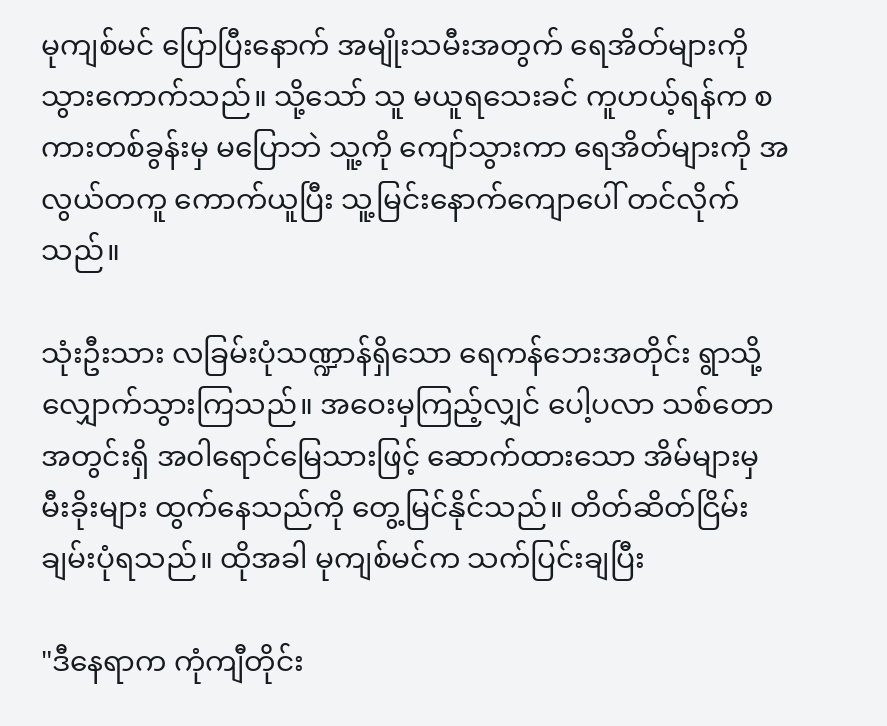မုကျစ်မင် ပြောပြီးနောက် အမျိုးသမီးအတွက် ရေအိတ်များကို သွားကောက်သည်။ သို့သော် သူ မယူရသေးခင် ကူဟယ့်ရန်က စကားတစ်ခွန်းမှ မပြောဘဲ သူ့ကို ကျော်သွားကာ ရေအိတ်များကို အလွယ်တကူ ကောက်ယူပြီး သူ့မြင်းနောက်ကျောပေါ် တင်လိုက်သည်။

သုံးဦးသား လခြမ်းပုံသဏ္ဍာန်ရှိသော ရေကန်ဘေးအတိုင်း ရွာသို့ လျှောက်သွားကြသည်။ အဝေးမှကြည့်လျှင် ပေါ့ပလာ သစ်တောအတွင်းရှိ အ၀ါရောင်မြေသားဖြင့် ဆောက်ထားသော အိမ်များမှ မီးခိုးများ ထွက်နေသည်ကို တွေ့မြင်နိုင်သည်။ တိတ်ဆိတ်ငြိမ်းချမ်းပုံရသည်။ ထိုအခါ မုကျစ်မင်က သက်ပြင်းချပြီး

"ဒီနေရာက ကုံကျီတိုင်း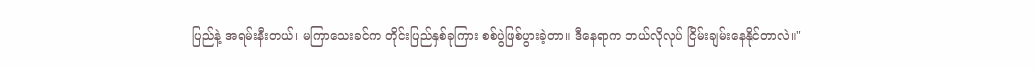ပြည်နဲ့ အရမ်းနီးတယ်၊ မကြာသေးခင်က တိုင်းပြည်နှစ်ခုကြား စစ်ပွဲဖြစ်ပွားခဲ့တာ။ ဒီနေရာက ဘယ်လိုလုပ် ငြိမ်းချမ်းနေနိုင်တာလဲ။"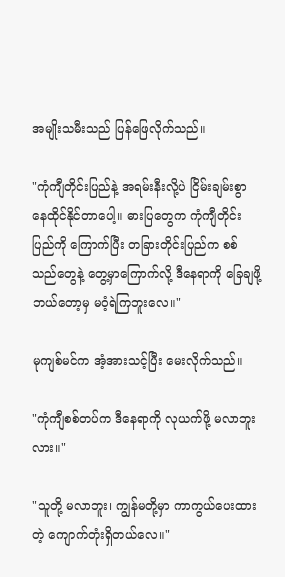အမျိုးသမီးသည် ပြန်ဖြေလိုက်သည်။

"ကုံကျီတိုင်းပြည်နဲ့ အရမ်းနီးလို့ပဲ ငြိမ်းချမ်းစွာ နေထိုင်နိုင်တာပေါ့။ ဓားပြတွေက ကုံကျီတိုင်းပြည်ကို ကြောက်ပြီး တခြားတိုင်းပြည်က စစ်သည်တွေနဲ့ တွေ့မှာကြောက်လို့ ဒီနေရာကို ခြေချဖို့ ဘယ်တော့မှ မဝံ့ရဲကြဘူးလေ။"

မုကျစ်မင်က အံ့အားသင့်ပြီး မေးလိုက်သည်။

"ကုံကျီစစ်တပ်က ဒီနေရာကို လုယက်ဖို့ မလာဘူးလား။"

"သူတို့ မလာဘူး၊ ကျွန်မတို့မှာ ကာကွယ်ပေးထားတဲ့ ကျောက်တုံးရှိတယ်လေ။"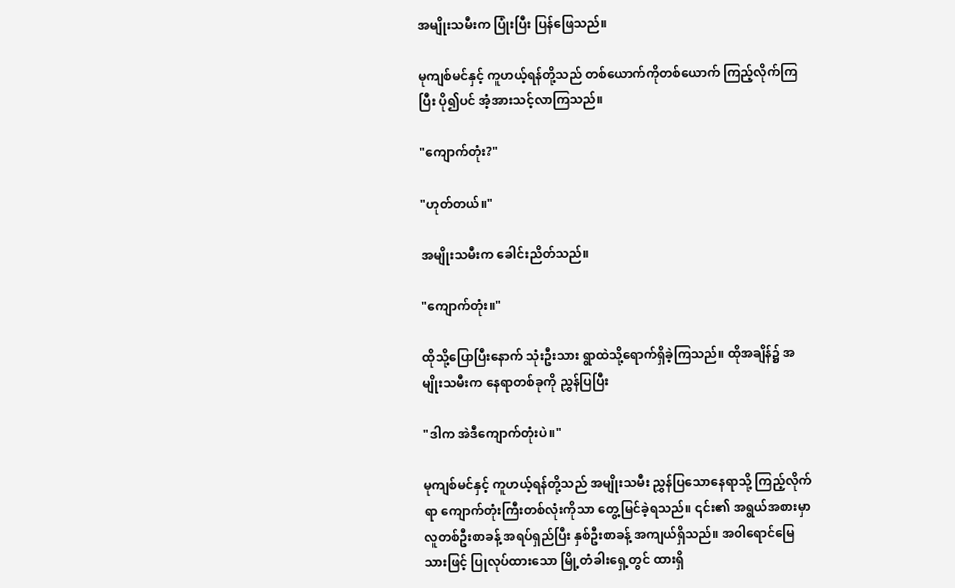အမျိုးသမီးက ပြုံးပြီး ပြန်ဖြေသည်။

မုကျစ်မင်နှင့် ကူဟယ့်ရန်တို့သည် တစ်ယောက်ကိုတစ်ယောက် ကြည့်လိုက်ကြပြီး ပို၍ပင် အံ့အားသင့်လာကြသည်။

"ကျောက်တုံး?"

"ဟုတ်တယ်။"

အမျိုးသမီးက ခေါင်းညိတ်သည်။

"ကျောက်တုံး။"

ထိုသို့ပြောပြီးနောက် သုံးဦးသား ရွာထဲသို့ရောက်ရှိခဲ့ကြသည်။ ထိုအချိန်၌ အမျိုးသမီးက နေရာတစ်ခုကို ညွှန်ပြပြီး

"ဒါက အဲဒီကျောက်တုံးပဲ။"

မုကျစ်မင်နှင့် ကူဟယ့်ရန်တို့သည် အမျိုးသမီး ညွှန်ပြသောနေရာသို့ ကြည့်လိုက်ရာ ကျောက်တုံးကြီးတစ်လုံးကိုသာ တွေ့မြင်ခဲ့ရသည်။ ၎င်း၏ အရွယ်အစားမှာ လူတစ်ဦးစာခန့် အရပ်ရှည်ပြီး နှစ်ဦးစာခန့် အကျယ်ရှိသည်။ အ၀ါရောင်မြေသားဖြင့် ပြုလုပ်ထားသော မြို့တံခါးရှေ့တွင် ထားရှိ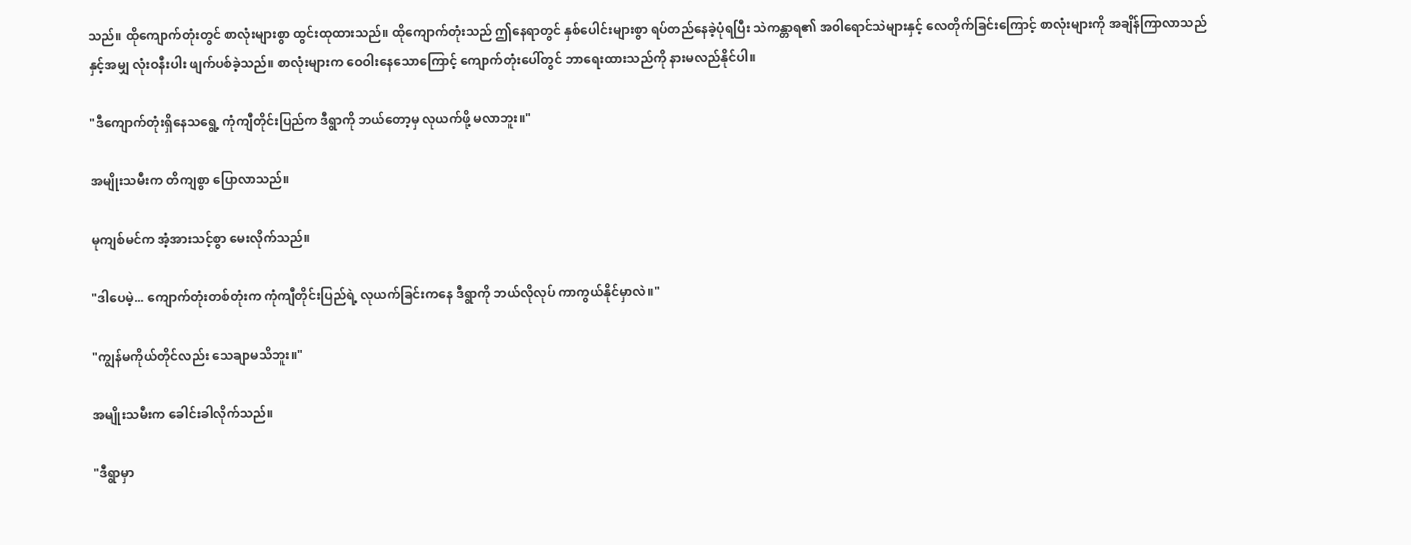သည်။ ထိုကျောက်တုံးတွင် စာလုံးများစွာ ထွင်းထုထားသည်။ ထိုကျောက်တုံးသည် ဤနေရာတွင် နှစ်ပေါင်းများစွာ ရပ်တည်နေခဲ့ပုံရပြီး သဲကန္တာရ၏ အ၀ါရောင်သဲများနှင့် လေတိုက်ခြင်းကြောင့် စာလုံးများကို အချိန်ကြာလာသည်နှင့်အမျှ လုံးဝနီးပါး ဖျက်ပစ်ခဲ့သည်။ စာလုံးများက ဝေဝါးနေသောကြောင့် ကျောက်တုံးပေါ်တွင် ဘာရေးထားသည်ကို နားမလည်နိုင်ပါ။

"ဒီကျောက်တုံးရှိနေသရွေ့ ကုံကျီတိုင်းပြည်က ဒီရွာကို ဘယ်တော့မှ လုယက်ဖို့ မလာဘူး။"

အမျိုးသမီးက တိကျစွာ ပြောလာသည်။

မုကျစ်မင်က အံ့အားသင့်စွာ မေးလိုက်သည်။

"ဒါပေမဲ့... ကျောက်တုံးတစ်တုံးက ကုံကျီတိုင်းပြည်ရဲ့ လုယက်ခြင်းကနေ ဒီရွာကို ဘယ်လိုလုပ် ကာကွယ်နိုင်မှာလဲ။"

"ကျွန်မကိုယ်တိုင်လည်း သေချာမသိဘူး။"

အမျိုးသမီးက ခေါင်းခါလိုက်သည်။

"ဒီရွာမှာ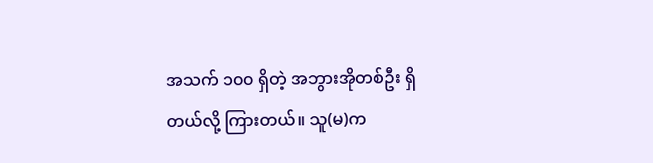အသက် ၁၀၀ ရှိတဲ့ အဘွားအိုတစ်ဦး ရှိတယ်လို့ ကြားတယ်။ သူ(မ)က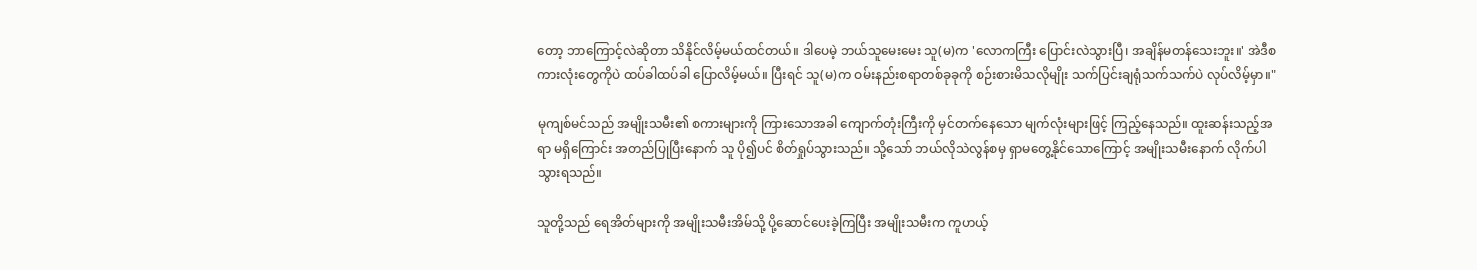တော့ ဘာကြောင့်လဲဆိုတာ သိနိုင်လိမ့်မယ်ထင်တယ်။ ဒါပေမဲ့ ဘယ်သူမေးမေး သူ(မ)က 'လောကကြီး ပြောင်းလဲသွားပြီ၊ အချိန်မတန်သေးဘူး။' အဲဒီစကားလုံးတွေကိုပဲ ထပ်ခါထပ်ခါ ပြောလိမ့်မယ်။ ပြီးရင် သူ(မ)က ဝမ်းနည်းစရာတစ်ခုခုကို စဉ်းစားမိသလိုမျိုး သက်ပြင်းချရုံသက်သက်ပဲ လုပ်လိမ့်မှာ။"

မုကျစ်မင်သည် အမျိုးသမီး၏ စကားများကို ကြားသောအခါ ကျောက်တုံးကြီးကို မှင်တက်နေသော မျက်လုံးများဖြင့် ကြည့်နေသည်။ ထူးဆန်းသည့်အရာ မရှိကြောင်း အတည်ပြုပြီးနောက် သူ ပို၍ပင် စိတ်ရှုပ်သွားသည်။ သို့သော် ဘယ်လိုသဲလွန်စမှ ရှာမတွေ့နိုင်သောကြောင့် အမျိုးသမီးနောက် လိုက်ပါသွားရသည်။

သူတို့သည် ရေအိတ်များကို အမျိုးသမီးအိမ်သို့ ပို့ဆောင်ပေးခဲ့ကြပြီး အမျိုးသမီးက ကူဟယ့်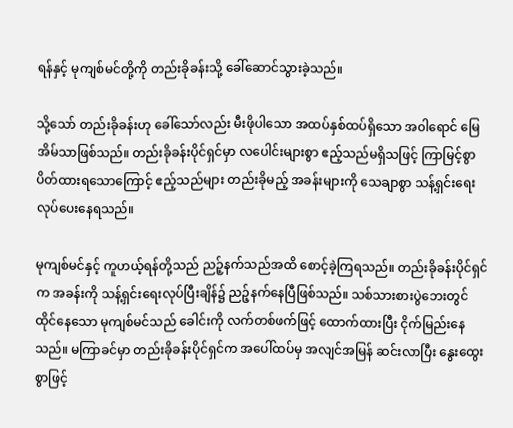ရန်နှင့် မုကျစ်မင်တို့ကို တည်းခိုခန်းသို့ ခေါ်ဆောင်သွားခဲ့သည်။

သို့သော် တည်းခိုခန်းဟု ခေါ်သော်လည်း မီးဖိုပါသော အထပ်နှစ်ထပ်ရှိသော အ၀ါရောင် မြေအိမ်သာဖြစ်သည်။ တည်းခိုခန်းပိုင်ရှင်မှာ လပေါင်းများစွာ ဧည့်သည်မရှိသဖြင့် ကြာမြင့်စွာ ပိတ်ထားရသောကြောင့် ဧည့်သည်များ တည်းခိုမည့် အခန်းများကို သေချာစွာ သန့်ရှင်းရေးလုပ်ပေးနေရသည်။

မုကျစ်မင်နှင့် ကူဟယ့်ရန်တို့သည် ညဉ့်နက်သည်အထိ စောင့်ခဲ့ကြရသည်။ တည်းခိုခန်းပိုင်ရှင်က အခန်းကို သန့်ရှင်းရေးလုပ်ပြီးချိန်၌ ညဉ့်နက်နေပြီဖြစ်သည်။ သစ်သားစားပွဲဘေးတွင် ထိုင်နေသော မုကျစ်မင်သည် ခေါင်းကို လက်တစ်ဖက်ဖြင့် ထောက်ထားပြီး ငိုက်မြည်းနေသည်။ မကြာခင်မှာ တည်းခိုခန်းပိုင်ရှင်က အပေါ်ထပ်မှ အလျင်အမြန် ဆင်းလာပြီး နွေးထွေးစွာဖြင့်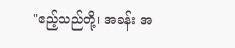"ဧည့်သည်တို့၊ အခန်း အ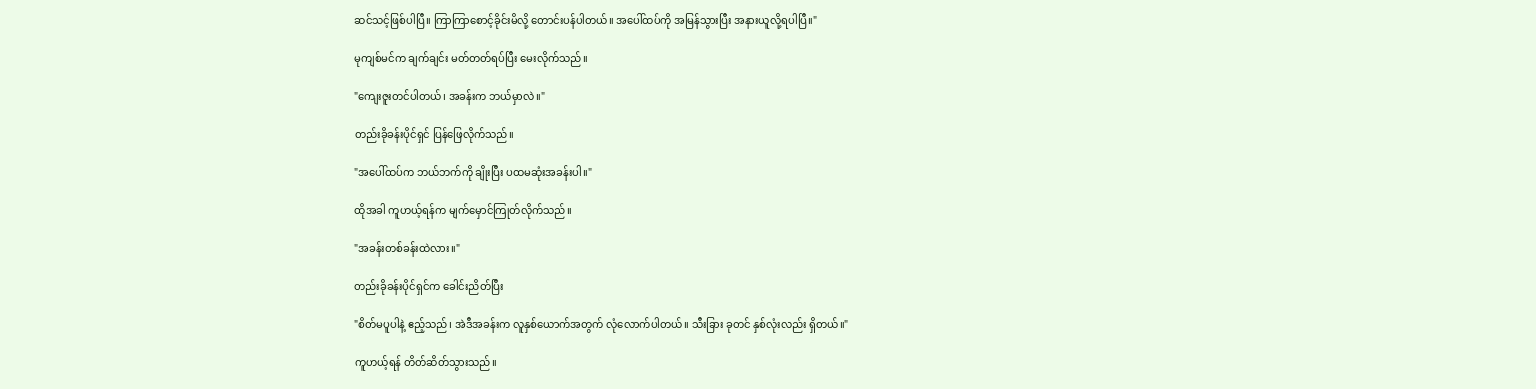ဆင်သင့်ဖြစ်ပါပြီ။ ကြာကြာစောင့်ခိုင်းမိလို့ တောင်းပန်ပါတယ်။ အပေါ်ထပ်ကို အမြန်သွားပြီး အနားယူလို့ရပါပြီ။"

မုကျစ်မင်က ချက်ချင်း မတ်တတ်ရပ်ပြီး မေးလိုက်သည်။

"ကျေးဇူးတင်ပါတယ်၊ အခန်းက ဘယ်မှာလဲ။"

တည်းခိုခန်းပိုင်ရှင် ပြန်ဖြေလိုက်သည်။

"အပေါ်ထပ်က ဘယ်ဘက်ကို ချိုးပြီး ပထမဆုံးအခန်းပါ။"

ထိုအခါ ကူဟယ့်ရန်က မျက်မှောင်ကြုတ်လိုက်သည်။

"အခန်းတစ်ခန်းထဲလား။"

တည်းခိုခန်းပိုင်ရှင်က ခေါင်းညိတ်ပြီး

"စိတ်မပူပါနဲ့ ဧည့်သည်၊ အဲဒီအခန်းက လူနှစ်ယောက်အတွက် လုံလောက်ပါတယ်။ သီးခြား ခုတင် နှစ်လုံးလည်း ရှိတယ်။"

ကူဟယ့်ရန် တိတ်ဆိတ်သွားသည်။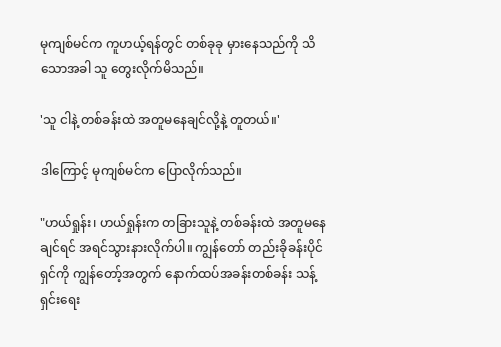မုကျစ်မင်က ကူဟယ့်ရန်တွင် တစ်ခုခု မှားနေသည်ကို သိသောအခါ သူ တွေးလိုက်မိသည်။

'သူ ငါနဲ့ တစ်ခန်းထဲ အတူမနေချင်လို့နဲ့ တူတယ်။'

ဒါကြောင့် မုကျစ်မင်က ပြောလိုက်သည်။

"ဟယ်ရှုန်း၊ ဟယ်ရှုန်းက တခြားသူနဲ့ တစ်ခန်းထဲ အတူမနေချင်ရင် အရင်သွားနားလိုက်ပါ။ ကျွန်တော် တည်းခိုခန်းပိုင်ရှင်ကို ကျွန်တော့်အတွက် နောက်ထပ်အခန်းတစ်ခန်း သန့်ရှင်းရေး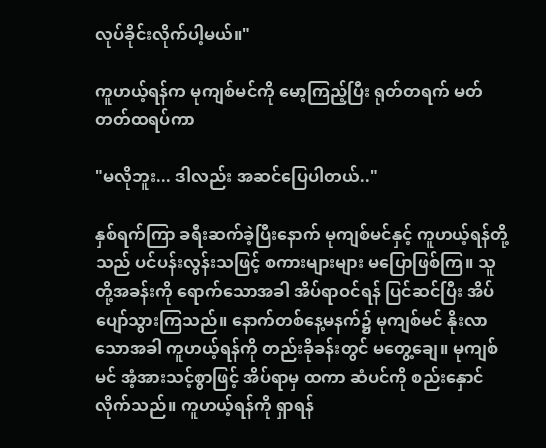လုပ်ခိုင်းလိုက်ပါ့မယ်။"

ကူဟယ့်ရန်က မုကျစ်မင်ကို မော့ကြည့်ပြီး ရုတ်တရက် မတ်တတ်ထရပ်ကာ

"မလိုဘူး... ဒါလည်း အဆင်ပြေပါတယ်.."

နှစ်ရက်ကြာ ခရီးဆက်ခဲ့ပြီးနောက် မုကျစ်မင်နှင့် ကူဟယ့်ရန်တို့သည် ပင်ပန်းလွန်းသဖြင့် စကားများများ မပြောဖြစ်ကြ။ သူတို့အခန်းကို ရောက်သောအခါ အိပ်ရာဝင်ရန် ပြင်ဆင်ပြီး အိပ်ပျော်သွားကြသည်။ နောက်တစ်နေ့မနက်၌ မုကျစ်မင် နိုးလာသောအခါ ကူဟယ့်ရန်ကို တည်းခိုခန်းတွင် မတွေ့ချေ။ မုကျစ်မင် အံ့အားသင့်စွာဖြင့် အိပ်ရာမှ ထကာ ဆံပင်ကို စည်းနှောင်လိုက်သည်။ ကူဟယ့်ရန်ကို ရှာရန်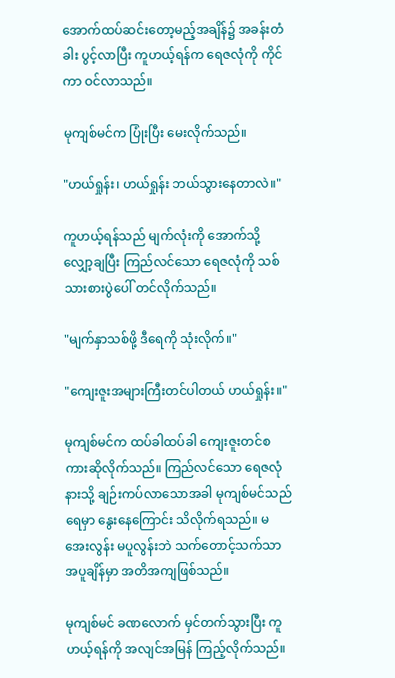အောက်ထပ်ဆင်းတော့မည့်အချိန်၌ အခန်းတံခါး ပွင့်လာပြီး ကူဟယ့်ရန်က ရေဇလုံကို ကိုင်ကာ ဝင်လာသည်။

မုကျစ်မင်က ပြုံးပြီး မေးလိုက်သည်။

"ဟယ်ရှုန်း၊ ဟယ်ရှုန်း ဘယ်သွားနေတာလဲ။"

ကူဟယ့်ရန်သည် မျက်လုံးကို အောက်သို့ လျှော့ချပြီး ကြည်လင်သော ရေဇလုံကို သစ်သားစားပွဲပေါ် တင်လိုက်သည်။

"မျက်နှာသစ်ဖို့ ဒီရေကို သုံးလိုက်။"

"ကျေးဇူးအများကြီးတင်ပါတယ် ဟယ်ရှုန်း။"

မုကျစ်မင်က ထပ်ခါထပ်ခါ ကျေးဇူးတင်စကားဆိုလိုက်သည်။ ကြည်လင်သော ရေဇလုံနားသို့ ချဉ်းကပ်လာသောအခါ မုကျစ်မင်သည် ရေမှာ နွေးနေကြောင်း သိလိုက်ရသည်။ မအေးလွန်း မပူလွန်းဘဲ သက်တောင့်သက်သာ အပူချိန်မှာ အတိအကျဖြစ်သည်။

မုကျစ်မင် ခဏလောက် မှင်တက်သွားပြီး ကူဟယ့်ရန်ကို အလျင်အမြန် ကြည့်လိုက်သည်။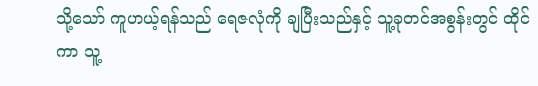သို့သော် ကူဟယ့်ရန်သည် ရေဇလုံကို ချပြီးသည်နှင့် သူ့ခုတင်အစွန်းတွင် ထိုင်ကာ သူ့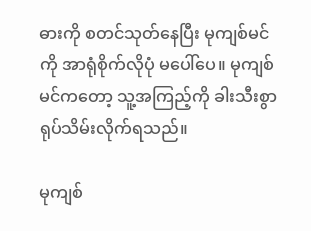ဓားကို စတင်သုတ်နေပြီး မုကျစ်မင်ကို အာရုံစိုက်လိုပုံ မပေါ်ပေ။ မုကျစ်မင်ကတော့ သူ့အကြည့်ကို ခါးသီးစွာ ရုပ်သိမ်းလိုက်ရသည်။

မုကျစ်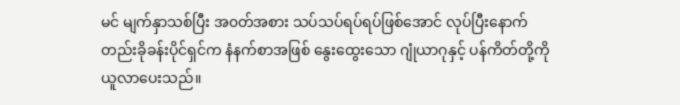မင် မျက်နှာသစ်ပြီး အ၀တ်အစား သပ်သပ်ရပ်ရပ်ဖြစ်အောင် လုပ်ပြီးနောက် တည်းခိုခန်းပိုင်ရှင်က နံနက်စာအဖြစ် နွေးထွေးသော ဂျုံယာဂုနှင့် ပန်ကိတ်တို့ကို ယူလာပေးသည်။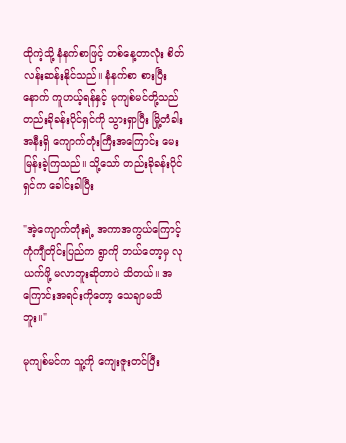ထိုကဲ့သို့ နံနက်စာဖြင့် တစ်နေ့တာလုံး စိတ်လန်းဆန်းနိုင်သည်။ နံနက်စာ စားပြီးနောက် ကူဟယ့်ရန်နှင့် မုကျစ်မင်တို့သည် တည်းခိုခန်းပိုင်ရှင်ကို သွားရှာပြီး မြို့တံခါးအနီးရှိ ကျောက်တုံးကြီးအကြောင်း မေးမြန်းခဲ့ကြသည်။ သို့သော် တည်းခိုခန်းပိုင်ရှင်က ခေါင်းခါပြီး

"အဲ့ကျောက်တုံးရဲ့ အကာအကွယ်ကြောင့် ကုံကျီတိုင်းပြည်က ရွာကို ဘယ်တော့မှ လုယက်ဖို့ မလာဘူးဆိုတာပဲ သိတယ်။ အကြောင်းအရင်းကိုတော့ သေချာမသိဘူး။"

မုကျစ်မင်က သူ့ကို ကျေးဇူးတင်ပြီး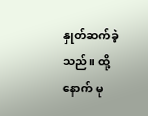နှုတ်ဆက်ခဲ့သည်။ ထို့နောက် မု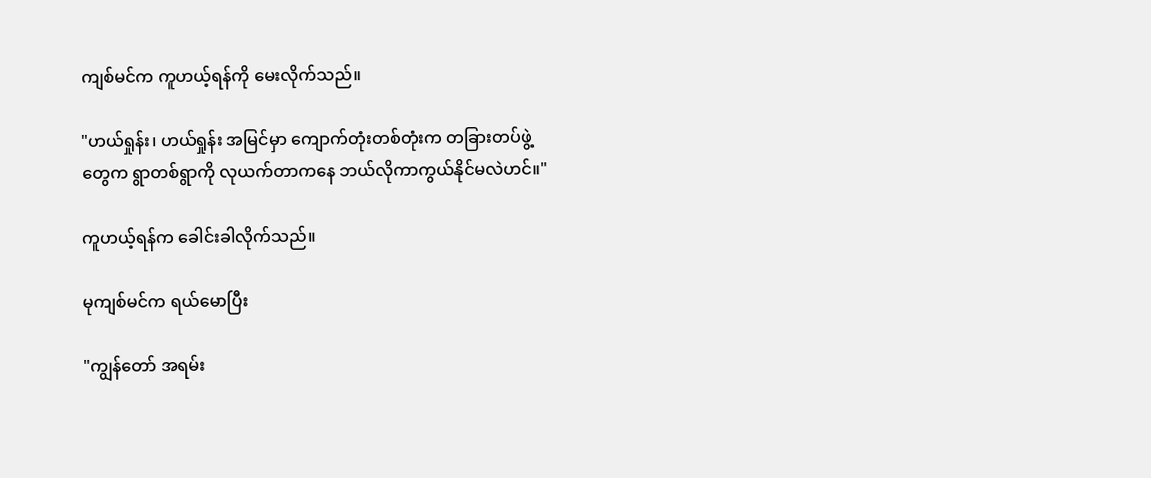ကျစ်မင်က ကူဟယ့်ရန်ကို မေးလိုက်သည်။

"ဟယ်ရှုန်း၊ ဟယ်ရှုန်း အမြင်မှာ ကျောက်တုံးတစ်တုံးက တခြားတပ်ဖွဲ့တွေက ရွာတစ်ရွာကို လုယက်တာကနေ ဘယ်လိုကာကွယ်နိုင်မလဲဟင်။"

ကူဟယ့်ရန်က ခေါင်းခါလိုက်သည်။

မုကျစ်မင်က ရယ်မောပြီး

"ကျွန်တော် အရမ်း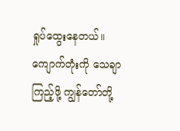ရှုပ်ထွေးနေတယ်။ ကျောက်တုံးကို သေချာကြည့်ဖို့ ကျွန်တော်တို့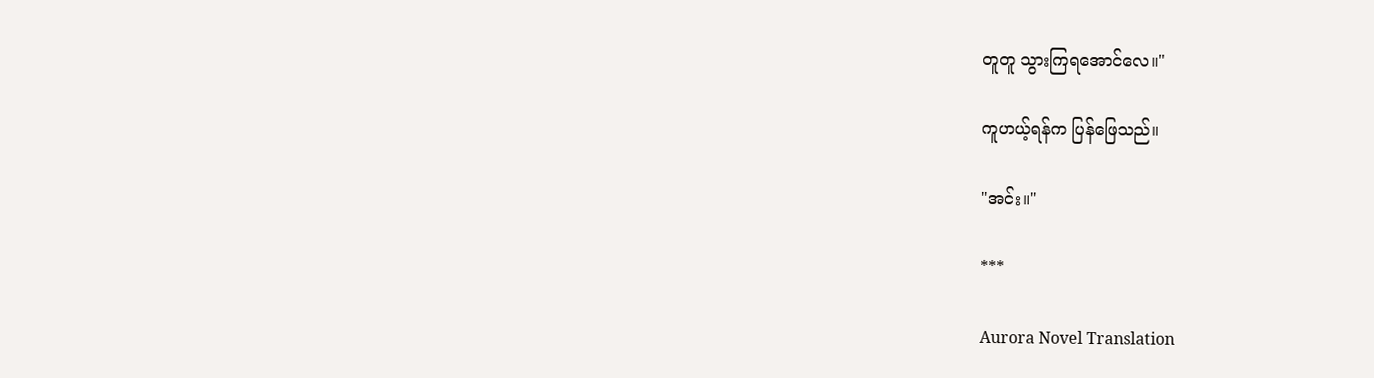တူတူ သွားကြရအောင်လေ။"

ကူဟယ့်ရန်က ပြန်ဖြေသည်။

"အင်း။"

***

Aurora Novel Translation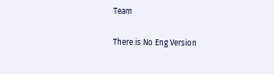Team

There is No Eng Version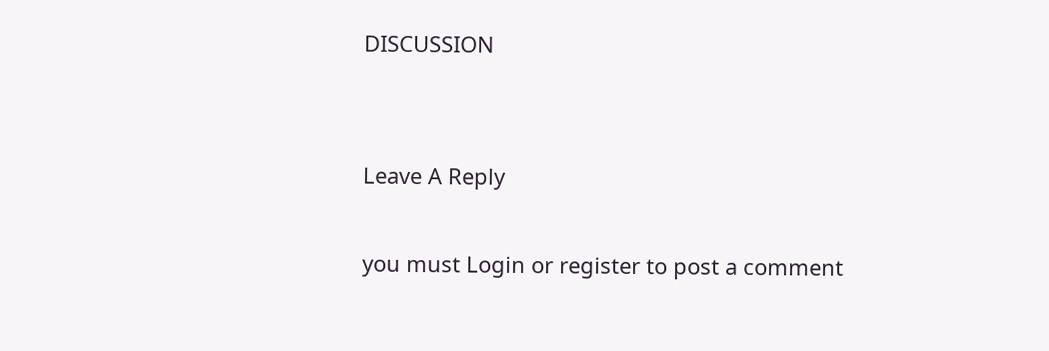DISCUSSION


Leave A Reply

you must Login or register to post a comment